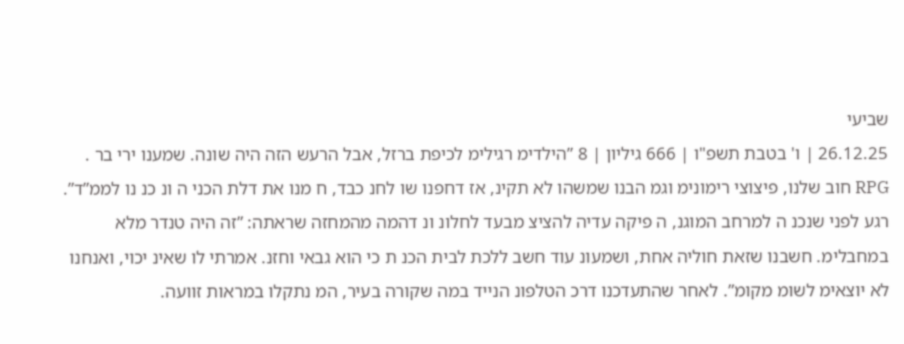שביעי
26.12.25 | ו' בטבת תשפ"ו | 666 גיליון | 8 ”הילדימ רגילימ לכיפת ברזל, אבל הרעש הזה היה שונה. שמענו ירי בר . RPG חוב שלנו, פיצוצי רימונימ וגמ הבנו שמשהו לא תקינ, אז דחפנו שו לחנ כבד, ח מנו את דלת הכני ה ונ כנ נו לממ”ד”. רגע לפני שנכנ ה למרחב המוגנ, ה פיקה עדיה להציצ מבעד לחלונ ונ דהמה מהמחזה שראתה: ”זה היה טנדר מלא במחבלימ. חשבנו שזאת חוליה אחת, ושמעונ עוד חשב ללכת לבית הכנ ת כי הוא גבאי וחזנ. אמרתי לו שאינ יכוי, ואנחנו לא יוצאימ לשומ מקומ”. לאחר שהתעדכנו דרכ הטלפונ הנייד במה שקורה בעיר, המ נתקלו במראות זוועה.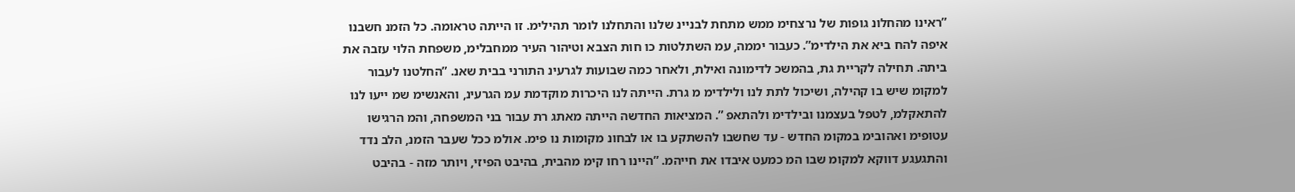”ראינו מהחלונ גופות של נרצחימ ממש מתחת לבניינ שלנו והתחלנו לומר תהילימ. זו הייתה טראומה. כל הזמנ חשבנו איפה להח ביא את הילדימ”. כעבור יממה, עמ השתלטות כו חות הצבא וטיהור העיר ממחבלימ, משפחת הלוי עזבה את ביתה. תחילה לקריית גת, בהמשכ לדימונה ואילת, ולאחר כמה שבועות לגרעינ התורני בבית שאנ. ”החלטנו לעבור למקומ שיש בו קהילה, ושיכול לתת לנו ולילדימ מ גרת. הייתה לנו היכרות מוקדמת עמ הגרעינ, והאנשימ שמ ייעו לנו להתאקלמ, לטפל בעצמנו ובילדימ ולהתאפ ”. המציאות החדשה הייתה מאתג רת עבור בני המשפחה, והמ הרגישו עטופימ ואהובימ במקומ החדש - עד שחשבו להשתקע בו או לבחונ מקומות נו פימ. אולמ ככל שעבר הזמנ, הלב נדד והתגעגע דווקא למקומ שבו המ כמעט איבדו את חייהמ. ”היינו רחו קימ מהבית, בהיבט הפיזי, ויותר מזה - בהיבט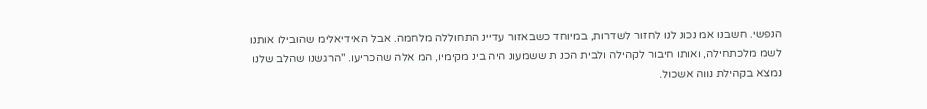הנפשי. חשבנו אמ נכונ לנו לחזור לשדרות, במיוחד כשבאזור עדיינ התחוללה מלחמה. אבל האידיאלימ שהובילו אותנו לשמ מלכתחילה, ואותו חיבור לקהילה ולבית הכנ ת ששמעונ היה בינ מקימיו, המ אלה שהכריעו. "הרגשנו שהלב שלנו נמצא בקהילת נווה אשכול.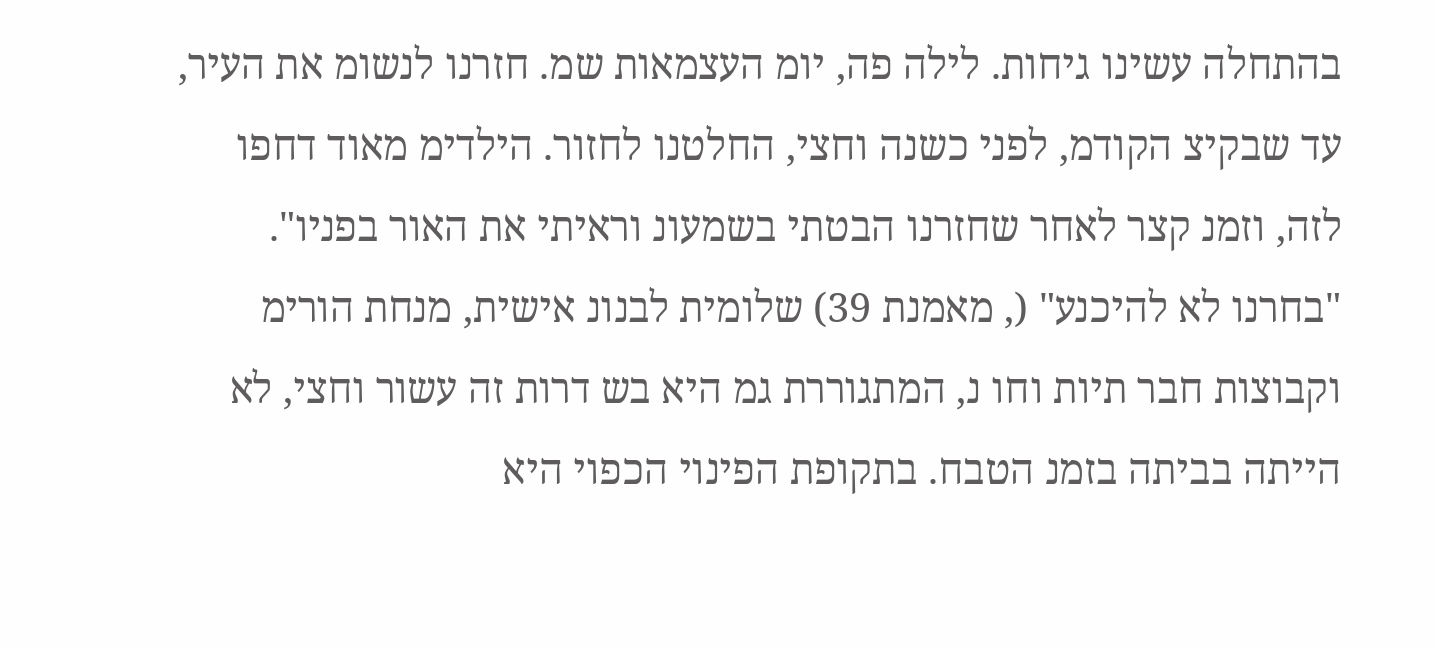בהתחלה עשינו גיחות. לילה פה, יומ העצמאות שמ. חזרנו לנשומ את העיר, עד שבקיצ הקודמ, לפני כשנה וחצי, החלטנו לחזור. הילדימ מאוד דחפו לזה, וזמנ קצר לאחר שחזרנו הבטתי בשמעונ וראיתי את האור בפניו". "בחרנו לא להיכנע" (, מאמנת 39) שלומית לבנונ אישית, מנחת הורימ וקבוצות חבר תיות וחו נ, המתגוררת גמ היא בש דרות זה עשור וחצי, לא הייתה בביתה בזמנ הטבח. בתקופת הפינוי הכפוי היא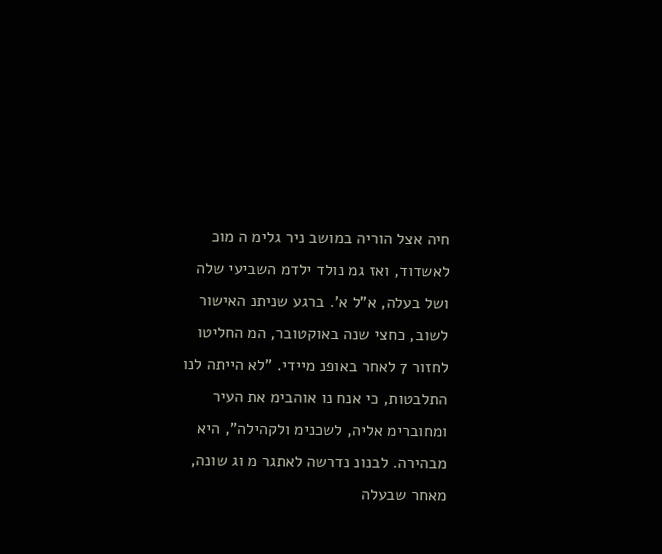חיה אצל הוריה במושב ניר גלימ ה מוכ לאשדוד, ואז גמ נולד ילדמ השביעי שלה ושל בעלה, א"ל א'. ברגע שניתנ האישור לשוב, כחצי שנה באוקטובר, המ החליטו לחזור 7 לאחר באופנ מיידי. "לא הייתה לנו התלבטות, כי אנח נו אוהבימ את העיר ומחוברימ אליה, לשכנימ ולקהילה", היא מבהירה. לבנונ נדרשה לאתגר מ וג שונה, מאחר שבעלה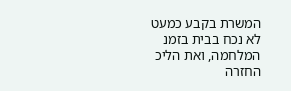המשרת בקבע כמעט לא נכח בבית בזמנ המלחמה, ואת הליכ החזרה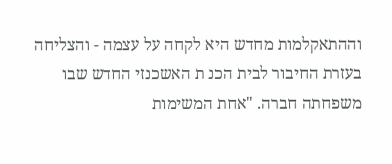וההתאקלמות מחדש היא לקחה על עצמה - והצליחה בעזרת החיבור לבית הכנ ת האשכנזי החדש שבו משפחתה חברה. "אחת המשימות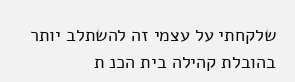שלקחתי על עצמי זה להשתלב יותר בהובלת קהילה בית הכנ ת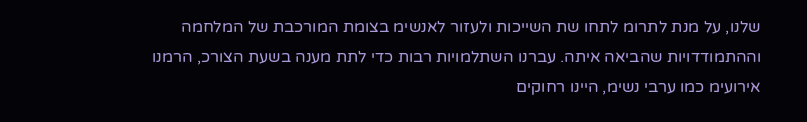שלנו, על מנת לתרומ לתחו שת השייכות ולעזור לאנשימ בצומת המורכבת של המלחמה וההתמודדויות שהביאה איתה. עברנו השתלמויות רבות כדי לתת מענה בשעת הצורכ, הרמנו אירועימ כמו ערבי נשימ, היינו רחוקים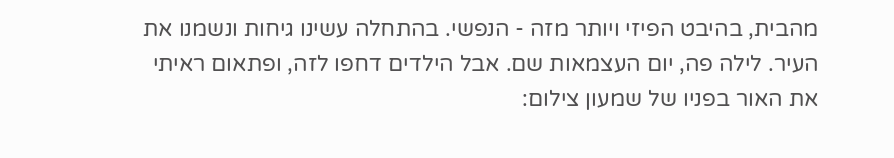מהבית, בהיבט הפיזי ויותר מזה - הנפשי. בהתחלה עשינו גיחות ונשמנו את העיר. לילה פה, יום העצמאות שם. אבל הילדים דחפו לזה, ופתאום ראיתי את האור בפניו של שמעון צילום: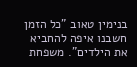בנימין טאוב "כל הזמן חשבנו איפה להחביא את הילדים". משפחת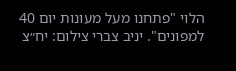הלוי "פתחנו מעל מעונות יום 40 למפונים". יניב צברי צילום: יח״צ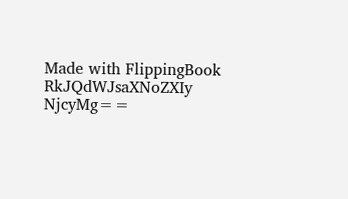Made with FlippingBook
RkJQdWJsaXNoZXIy NjcyMg==